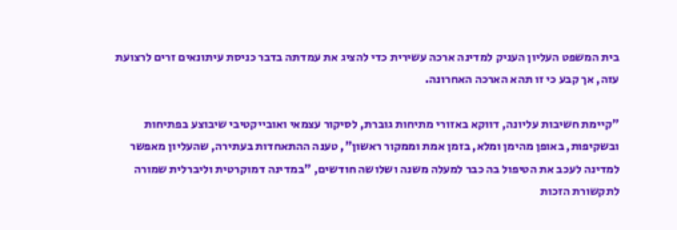בית המשפט העליון העניק למדינה ארכה עשירית כדי להציג את עמדתה בדבר כניסת עיתונאים זרים לרצועת עזה, אך קבע כי זו תהא הארכה האחרונה.

"קיימת חשיבות עליונה, דווקא באזורי מתיחות גוברת, לסיקור עצמאי ואובייקטיבי שיבוצע בפתיחות ובשקיפות, באופן מהימן ומלא, בזמן אמת וממקור ראשון", טענה ההתאחדות בעתירה, שהעליון מאפשר למדינה לעכב את הטיפול בה כבר למעלה משנה ושלושה חודשים, "במדינה דמוקרטית וליברלית שמורה לתקשורת הזכות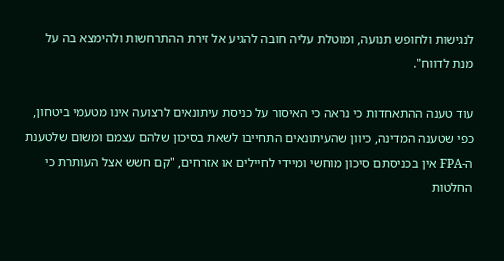לנגישות ולחופש תנועה, ומוטלת עליה חובה להגיע אל זירת ההתרחשות ולהימצא בה על מנת לדווח".

עוד טענה ההתאחדות כי נראה כי האיסור על כניסת עיתונאים לרצועה אינו מטעמי ביטחון, כפי שטענה המדינה, כיוון שהעיתונאים התחייבו לשאת בסיכון שלהם עצמם ומשום שלטענת ה-FPA אין בכניסתם סיכון מוחשי ומיידי לחיילים או אזרחים, "קם חשש אצל העותרת כי החלטות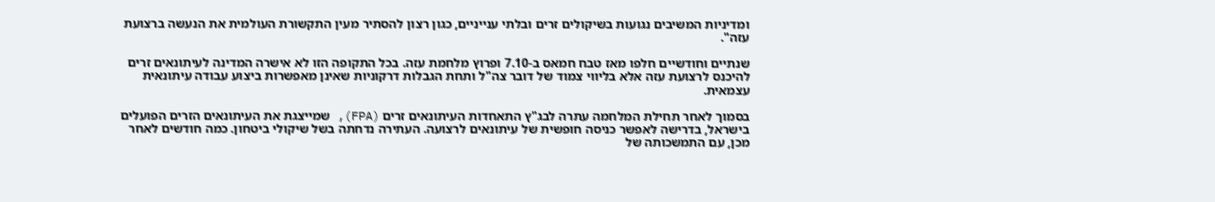ומדיניות המשיבים נגועות בשיקולים זרים ובלתי ענייניים, כגון רצון להסתיר מעין התקשורת העולמית את הנעשה ברצועת עזה".

שנתיים וחודשיים חלפו מאז טבח חמאס ב-7.10 ופרוץ מלחמת עזה. בכל התקופה הזו לא אישרה המדינה לעיתונאים זרים להיכנס לרצועת עזה אלא בליווי צמוד של דובר צה"ל ותחת הגבלות דרקוניות שאינן מאפשרות ביצוע עבודה עיתונאית עצמאית.

בסמוך לאחר תחילת המלחמה עתרה לבג"ץ התאחדות העיתונאים זרים (FPA), שמייצגת את העיתונאים הזרים הפועלים בישראל, בדרישה לאפשר כניסה חופשית של עיתונאים לרצועה. העתירה נדחתה בשל שיקולי ביטחון. כמה חודשים לאחר מכן, עם התמשכותה של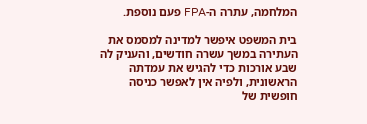המלחמה, עתרה ה-FPA פעם נוספת.

בית המשפט איפשר למדינה למסמס את העתירה במשך עשרה חודשים, והעניק לה שבע אורכות כדי להגיש את עמדתה הראשונית, ולפיה אין לאפשר כניסה חופשית של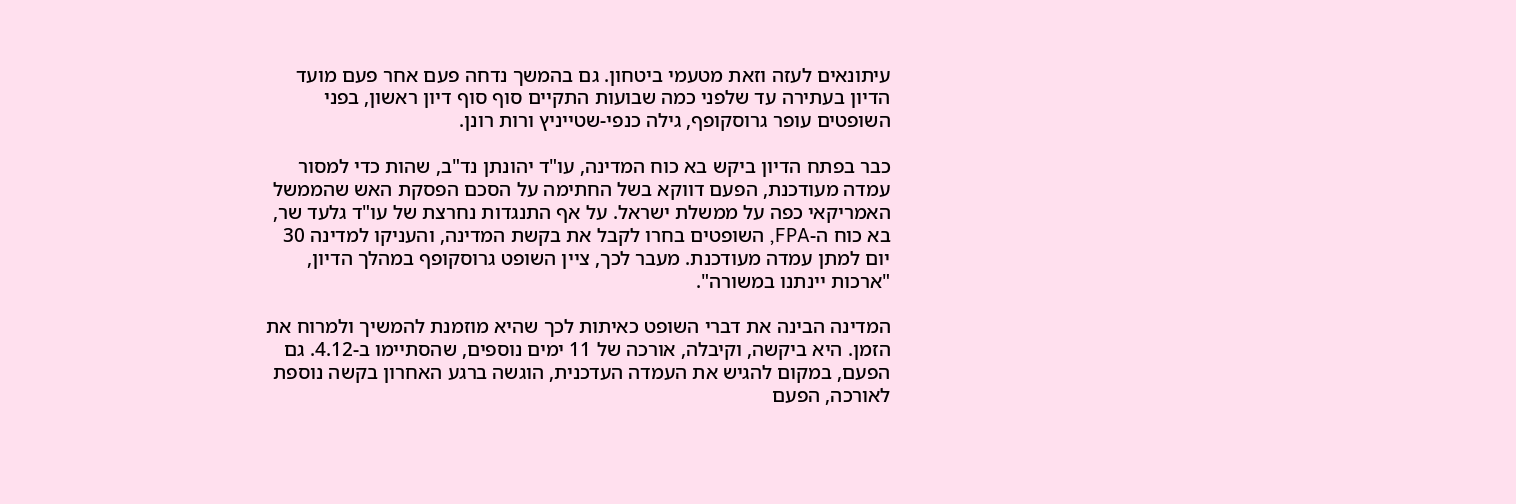עיתונאים לעזה וזאת מטעמי ביטחון. גם בהמשך נדחה פעם אחר פעם מועד הדיון בעתירה עד שלפני כמה שבועות התקיים סוף סוף דיון ראשון, בפני השופטים עופר גרוסקופף, גילה כנפי-שטייניץ ורות רונן.

כבר בפתח הדיון ביקש בא כוח המדינה, עו"ד יהונתן נד"ב, שהות כדי למסור עמדה מעודכנת, הפעם דווקא בשל החתימה על הסכם הפסקת האש שהממשל האמריקאי כפה על ממשלת ישראל. על אף התנגדות נחרצת של עו"ד גלעד שר, בא כוח ה-FPA, השופטים בחרו לקבל את בקשת המדינה, והעניקו למדינה 30 יום למתן עמדה מעודכנת. מעבר לכך, ציין השופט גרוסקופף במהלך הדיון, "ארכות יינתנו במשורה".

המדינה הבינה את דברי השופט כאיתות לכך שהיא מוזמנת להמשיך ולמרוח את הזמן. היא ביקשה, וקיבלה, אורכה של 11 ימים נוספים, שהסתיימו ב-4.12. גם הפעם, במקום להגיש את העמדה העדכנית, הוגשה ברגע האחרון בקשה נוספת לאורכה, הפעם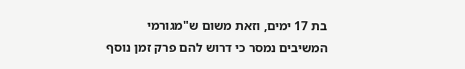בת 17 ימים, וזאת משום ש"מגורמי המשיבים נמסר כי דרוש להם פרק זמן נוסף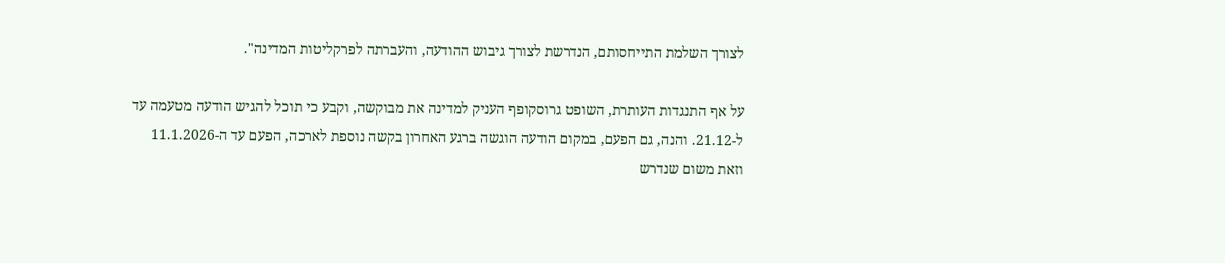לצורך השלמת התייחסותם, הנדרשת לצורך גיבוש ההודעה, והעברתה לפרקליטות המדינה".

על אף התנגדות העותרת, השופט גרוסקופף העניק למדינה את מבוקשה, וקבע כי תוכל להגיש הודעה מטעמה עד ל-21.12. והנה, גם הפעם, במקום הודעה הוגשה ברגע האחרון בקשה נוספת לארכה, הפעם עד ה-11.1.2026 וזאת משום שנדרש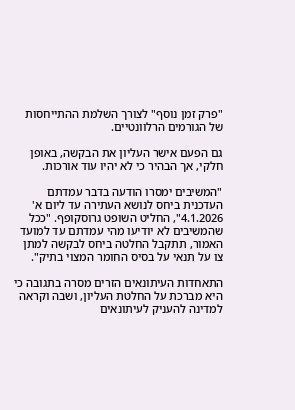"פרק זמן נוסף" לצורך השלמת ההתייחסות של הגורמים הרלוונטיים.

גם הפעם אישר העליון את הבקשה, באופן חלקי, אך הבהיר כי לא יהיו עוד אורכות.

"המשיבים ימסרו הודעה בדבר עמדתם העדכנית ביחס לנושא העתירה עד ליום א'
4.1.2026", החליט השופט גרוסקופף. "ככל שהמשיבים לא יודיעו מהי עמדתם עד למועד האמור, תתקבל החלטה ביחס לבקשה למתן צו על תנאי על בסיס החומר המצוי בתיק".

התאחדות העיתונאים הזרים מסרה בתגובה כי היא מברכת על החלטת העליון, ושבה וקראה למדינה להעניק לעיתונאים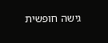גישה חופשית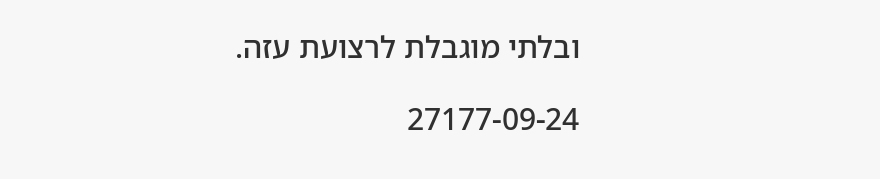ובלתי מוגבלת לרצועת עזה.

27177-09-24